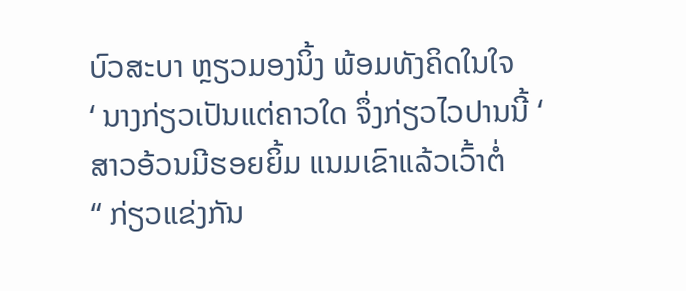ບົວສະບາ ຫຼຽວມອງນິ້ງ ພ້ອມທັງຄິດໃນໃຈ
‘ ນາງກ່ຽວເປັນແຕ່ຄາວໃດ ຈຶ່ງກ່ຽວໄວປານນີ້ ‘
ສາວອ້ວນມີຮອຍຍິ້ມ ແນມເຂົາແລ້ວເວົ້າຕໍ່
“ ກ່ຽວແຂ່ງກັນ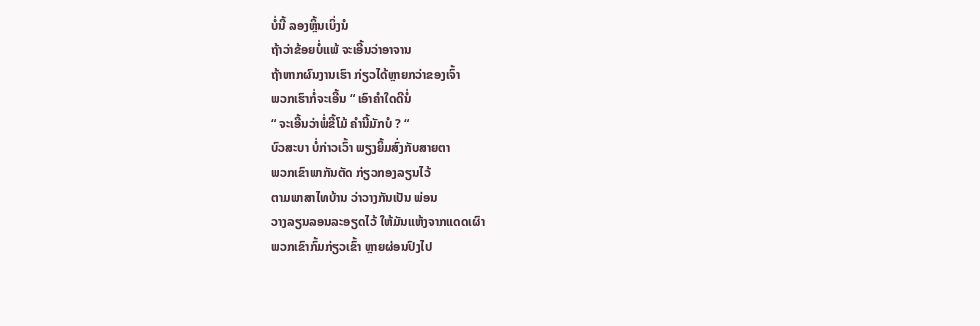ບໍ່ນີ້ ລອງຫຼິ້ນເບິ່ງນໍ
ຖ້າວ່າຂ້ອຍບໍ່ແພ້ ຈະເອີ້ນວ່າອາຈານ
ຖ້າຫາກຜົນງານເຮົາ ກ່ຽວໄດ້ຫຼາຍກວ່າຂອງເຈົ້າ
ພວກເຮົາກໍ່ຈະເອີ້ນ “ ເອົາຄຳໃດດີນໍ່
“ ຈະເອີ້ນວ່າພໍ່ຂີ້ໂມ້ ຄຳນີ້ມັກບໍ ? “
ບົວສະບາ ບໍ່ກ່າວເວົ້າ ພຽງຍິ້ມສົ່ງກັບສາຍຕາ
ພວກເຂົາພາກັນຕັດ ກ່ຽວກອງລຽນໄວ້
ຕາມພາສາໄທບ້ານ ວ່າວາງກັນເປັນ ພ່ອນ
ວາງລຽນລອນລະອຽດໄວ້ ໃຫ້ມັນແຫ້ງຈາກແດດເຜົາ
ພວກເຂົາກົ້ມກ່ຽວເຂົ້າ ຫຼາຍຜ່ອນປົງໄປ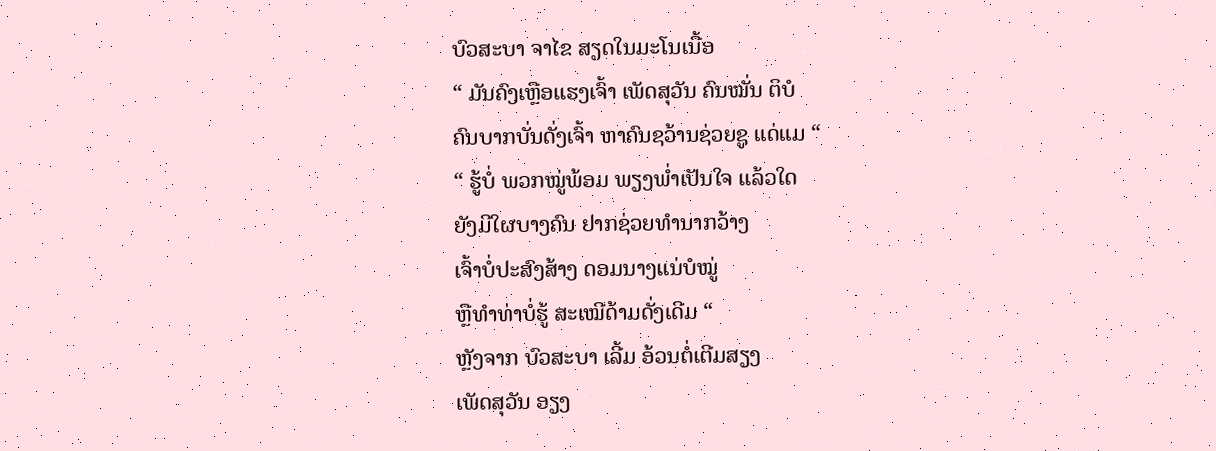ບົວສະບາ ຈາໄຂ ສຽດໃນມະໂນເນື້ອ
“ ມັນຄົງເຫຼືອແຮງເຈົ້າ ເພັດສຸວັນ ຄົນໝັ່ນ ຕິບໍ
ຄົນບາກບັ່ນດັ່ງເຈົ້າ ຫາຄົນຊວ້ານຊ່ວຍຊູ ແດ່ແມ “
“ ຮູ້ບໍ່ ພວກໝູ່ພ້ອມ ພຽງພໍ່າເປັນໃຈ ແລ້ວໃດ
ຍັງມີໃຜບາງຄົນ ຢາກຊ່ວຍທຳນາກວ້າງ
ເຈົ້າບໍ່ປະສົງສ້າງ ດອມນາງແນ່ບໍໝູ່
ຫຼືທຳທ່າບໍ່ຮູ້ ສະເໝີດ້າມດັ່ງເດີມ “
ຫຼັງຈາກ ບົວສະບາ ເລີ້ມ ອ້ວນຕໍ່ເຕີມສຽງ
ເພັດສຸວັນ ອຽງ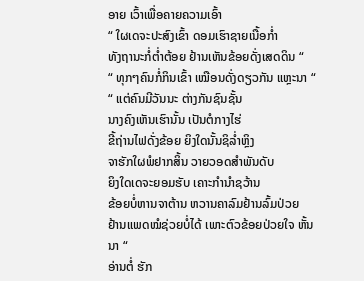ອາຍ ເວົ້າເພື່ອຄາຍຄວາມເອົ້າ
“ ໃຜເດຈະປະສົງເຂົ້າ ດອມເຮົາຊາຍເນື້ອກໍ່າ
ທັງຖານະກໍ່ຕໍ່າຕ້ອຍ ຢ້ານເຫັນຂ້ອຍດັ່ງເສດດິນ “
“ ທຸກໆຄົນກໍ່ກິນເຂົ້າ ເໝືອນດັ່ງດຽວກັນ ແຫຼະນາ “
“ ແຕ່ຄົນມີວັນນະ ຕ່າງກັນຊົນຊັ້ນ
ນາງຄົງເຫັນເຮົານັ້ນ ເປັນຕໍກາງໄຮ່
ຂີ້ຖ່ານໄຟດັ່ງຂ້ອຍ ຍິງໃດນັ້ນຊິລໍ່າຫຼິງ
ຈາຮັກໃຜພໍຢາກສິ້ນ ວາຍວອດສຳພັນດັບ
ຍິງໃດເດຈະຍອມຮັບ ເຄາະກຳນຳຊວ້ານ
ຂ້ອຍບໍ່ຫານຈາຕ້ານ ຫວານຄາລົມຢ້ານລົ້ມປ່ວຍ
ຢ້ານແພດໝໍຊ່ວຍບໍ່ໄດ້ ເພາະຕົວຂ້ອຍປ່ວຍໃຈ ຫັ້ນນາ “
ອ່ານຕໍ່ ຮັກ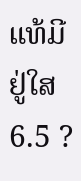ແທ້ມີຢູ່ໃສ 6.5 ?